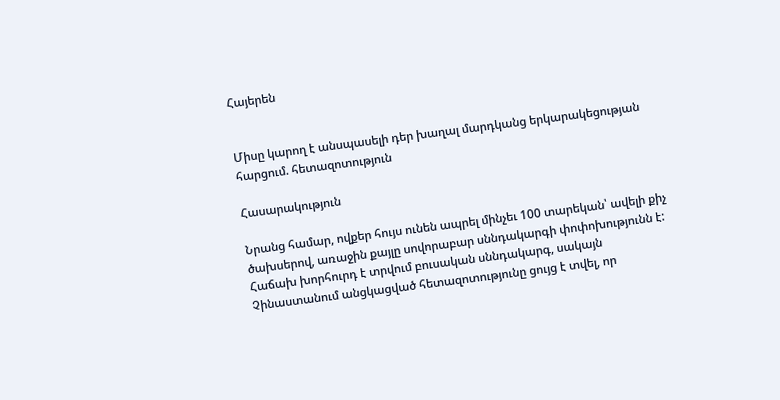Հայերեն


Միսը կարող է անսպասելի դեր խաղալ մարդկանց երկարակեցության հարցում. հետազոտություն

Հասարակություն

Նրանց համար, ովքեր հույս ունեն ապրել մինչեւ 100 տարեկան՝ ավելի քիչ ծախսերով, առաջին քայլը սովորաբար սննդակարգի փոփոխությունն է: Հաճախ խորհուրդ է տրվում բուսական սննդակարգ, սակայն Չինաստանում անցկացված հետազոտությունը ցույց է տվել, որ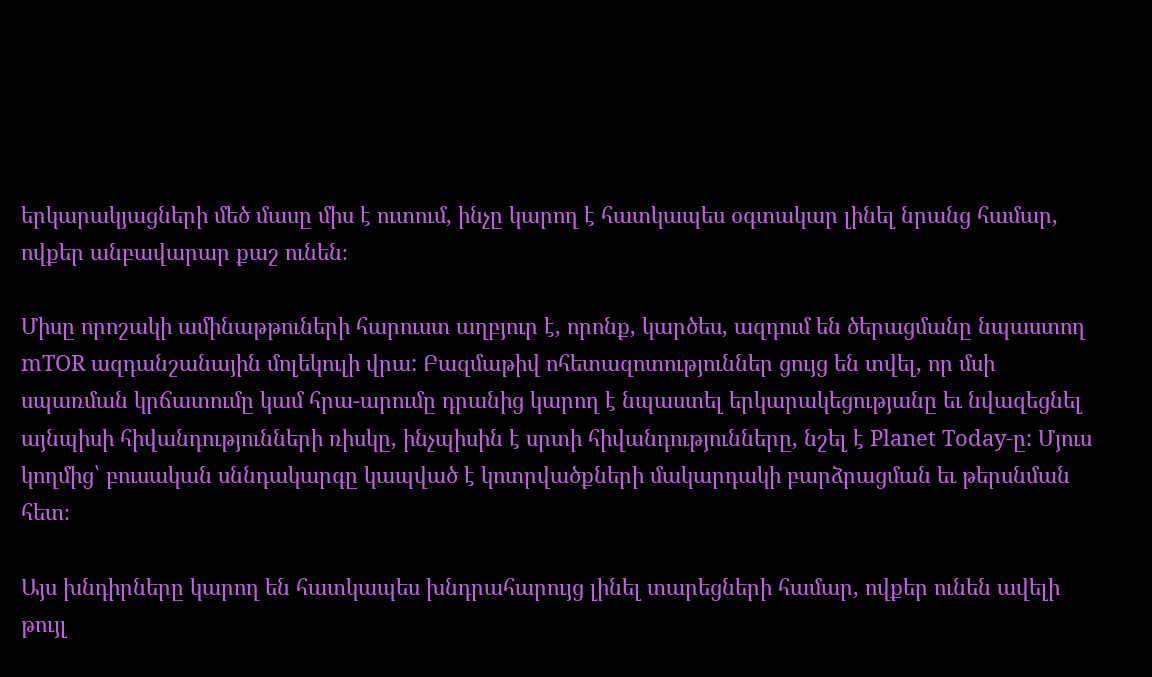երկարակյացների մեծ մասը միս է ուտում, ինչը կարող է հատկապես օգտակար լինել նրանց համար, ովքեր անբավարար քաշ ունեն։

Միսը որոշակի ամինաթթուների հարուստ աղբյուր է, որոնք, կարծես, ազդում են ծերացմանը նպաստող mTOR ազդանշանային մոլեկուլի վրա: Բազմաթիվ ոհետազոտություններ ցույց են տվել, որ մսի սպառման կրճատումը կամ հրա-արումը դրանից կարող է նպաստել երկարակեցությանը եւ նվազեցնել այնպիսի հիվանդությունների ռիսկը, ինչպիսին է սրտի հիվանդությունները, նշել է Planet Today-ը: Մյուս կողմից՝ բուսական սննդակարգը կապված է կոտրվածքների մակարդակի բարձրացման եւ թերսնման հետ։

Այս խնդիրները կարող են հատկապես խնդրահարույց լինել տարեցների համար, ովքեր ունեն ավելի թույլ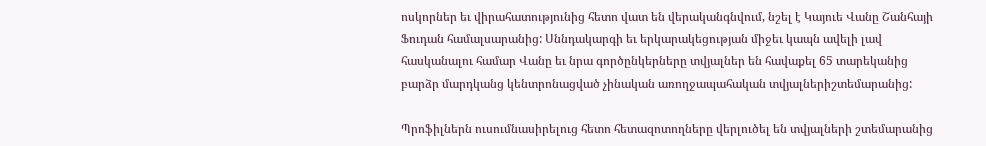ոսկորներ եւ վիրահատությունից հետո վատ են վերականգնվում, նշել է Կայուե Վանը Շանհայի Ֆուդան համալսարանից: Սննդակարգի եւ երկարակեցության միջեւ կապն ավելի լավ հասկանալու համար Վանը եւ նրա գործընկերները տվյալներ են հավաքել 65 տարեկանից բարձր մարդկանց կենտրոնացված չինական առողջապահական տվյալներիշտեմարանից:

Պրոֆիլներն ուսումնասիրելուց հետո հետազոտողները վերլուծել են տվյալների շտեմարանից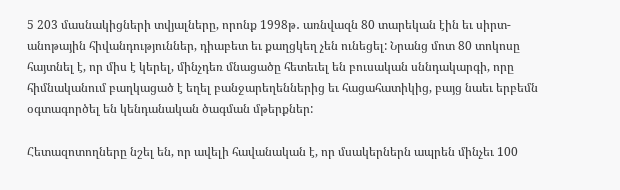5 203 մասնակիցների տվյալները, որոնք 1998թ․ առնվազն 80 տարեկան էին եւ սիրտ-անոթային հիվանդություններ, դիաբետ եւ քաղցկեղ չեն ունեցել: Նրանց մոտ 80 տոկոսը հայտնել է, որ միս է կերել, մինչդեռ մնացածը հետեւել են բուսական սննդակարգի, որը հիմնականում բաղկացած է եղել բանջարեղեններից եւ հացահատիկից, բայց նաեւ երբեմն օգտագործել են կենդանական ծագման մթերքներ:

Հետազոտողները նշել են, որ ավելի հավանական է, որ մսակերներն ապրեն մինչեւ 100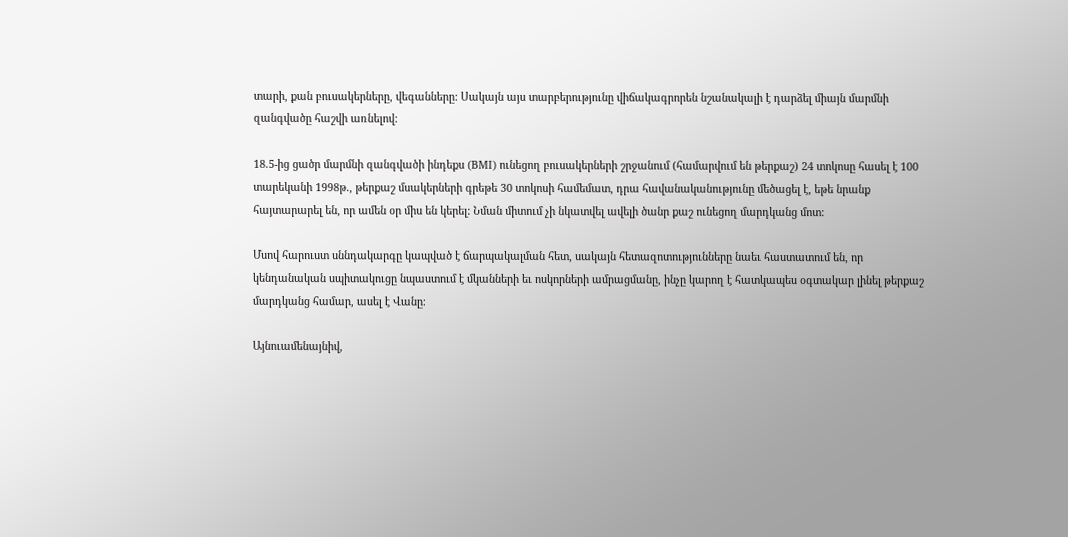տարի, քան բուսակերները, վեգանները: Սակայն այս տարբերությունը վիճակագրորեն նշանակալի է դարձել միայն մարմնի զանգվածը հաշվի առնելով:

18.5-ից ցածր մարմնի զանգվածի ինդեքս (BMI) ունեցող բուսակերների շրջանում (համարվում են թերքաշ) 24 տոկոսը հասել է 100 տարեկանի 1998թ․, թերքաշ մսակերների գրեթե 30 տոկոսի համեմատ, դրա հավանականությունը մեծացել է, եթե նրանք հայտարարել են, որ ամեն օր միս են կերել: Նման միտում չի նկատվել ավելի ծանր քաշ ունեցող մարդկանց մոտ:

Մսով հարուստ սննդակարգը կապված է ճարպակալման հետ, սակայն հետազոտությունները նաեւ հաստատում են, որ կենդանական սպիտակուցը նպաստում է մկանների եւ ոսկորների ամրացմանը, ինչը կարող է հատկապես օգտակար լինել թերքաշ մարդկանց համար, ասել է Վանը։

Այնուամենայնիվ,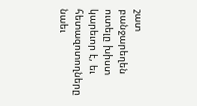շատ բանջարեղեն ուտելը խիստ կարեւոր է, եւ հետազոտողները նաեւ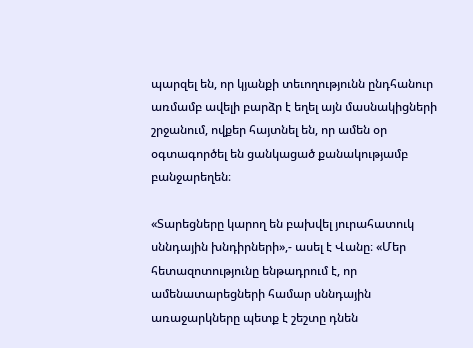պարզել են, որ կյանքի տեւողությունն ընդհանուր առմամբ ավելի բարձր է եղել այն մասնակիցների շրջանում, ովքեր հայտնել են, որ ամեն օր օգտագործել են ցանկացած քանակությամբ բանջարեղեն։

«Տարեցները կարող են բախվել յուրահատուկ սննդային խնդիրների»,- ասել է Վանը։ «Մեր հետազոտությունը ենթադրում է, որ ամենատարեցների համար սննդային առաջարկները պետք է շեշտը դնեն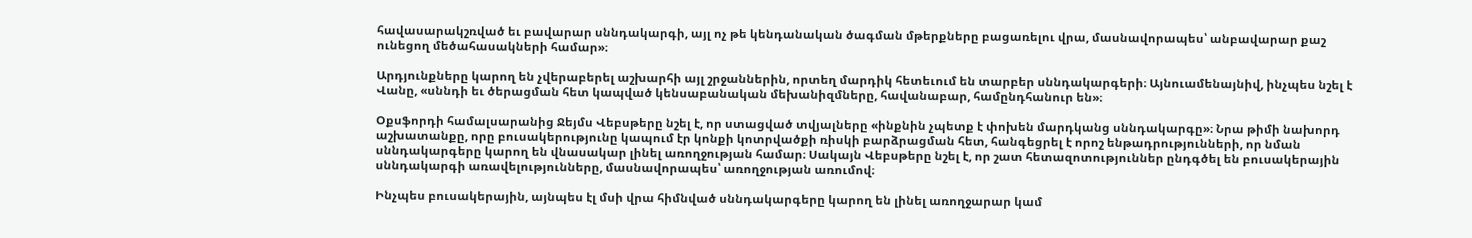հավասարակշռված եւ բավարար սննդակարգի, այլ ոչ թե կենդանական ծագման մթերքները բացառելու վրա, մասնավորապես՝ անբավարար քաշ ունեցող մեծահասակների համար»։

Արդյունքները կարող են չվերաբերել աշխարհի այլ շրջաններին, որտեղ մարդիկ հետեւում են տարբեր սննդակարգերի։ Այնուամենայնիվ, ինչպես նշել է Վանը, «սննդի եւ ծերացման հետ կապված կենսաբանական մեխանիզմները, հավանաբար, համընդհանուր են»։

Օքսֆորդի համալսարանից Ջեյմս Վեբսթերը նշել է, որ ստացված տվյալները «ինքնին չպետք է փոխեն մարդկանց սննդակարգը»։ Նրա թիմի նախորդ աշխատանքը, որը բուսակերությունը կապում էր կոնքի կոտրվածքի ռիսկի բարձրացման հետ, հանգեցրել է որոշ ենթադրությունների, որ նման սննդակարգերը կարող են վնասակար լինել առողջության համար։ Սակայն Վեբսթերը նշել է, որ շատ հետազոտություններ ընդգծել են բուսակերային սննդակարգի առավելությունները, մասնավորապես՝ առողջության առումով։

Ինչպես բուսակերային, այնպես էլ մսի վրա հիմնված սննդակարգերը կարող են լինել առողջարար կամ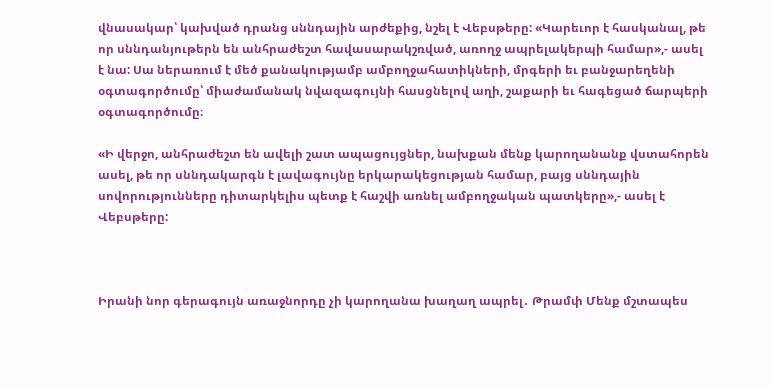վնասակար՝ կախված դրանց սննդային արժեքից, նշել է Վեբսթերը: «Կարեւոր է հասկանալ, թե որ սննդանյութերն են անհրաժեշտ հավասարակշռված, առողջ ապրելակերպի համար»,- ասել է նա: Սա ներառում է մեծ քանակությամբ ամբողջահատիկների, մրգերի եւ բանջարեղենի օգտագործումը՝ միաժամանակ նվազագույնի հասցնելով աղի, շաքարի եւ հագեցած ճարպերի օգտագործումը։

«Ի վերջո, անհրաժեշտ են ավելի շատ ապացույցներ, նախքան մենք կարողանանք վստահորեն ասել, թե որ սննդակարգն է լավագույնը երկարակեցության համար, բայց սննդային սովորությունները դիտարկելիս պետք է հաշվի առնել ամբողջական պատկերը»,- ասել է Վեբսթերը:



Իրանի նոր գերագույն առաջնորդը չի կարողանա խաղաղ ապրել․ Թրամփ Մենք մշտապես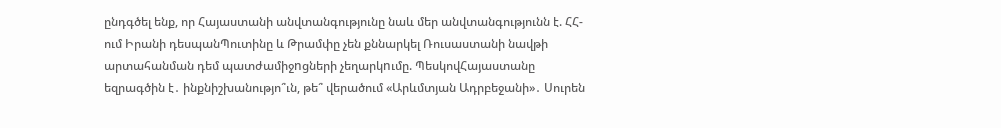ընդգծել ենք, որ Հայաստանի անվտանգությունը նաև մեր անվտանգությունն է. ՀՀ-ում Իրանի դեսպանՊուտինը և Թրամփը չեն քննարկել Ռուսաստանի նավթի արտահանման դեմ պատժամիջnցների չեղարկnւմը. ՊեսկովՀայաստանը եզրագծին է․ ինքնիշխանությո՞ւն, թե՞ վերածում «Արևմտյան Ադրբեջանի»․ Սուրեն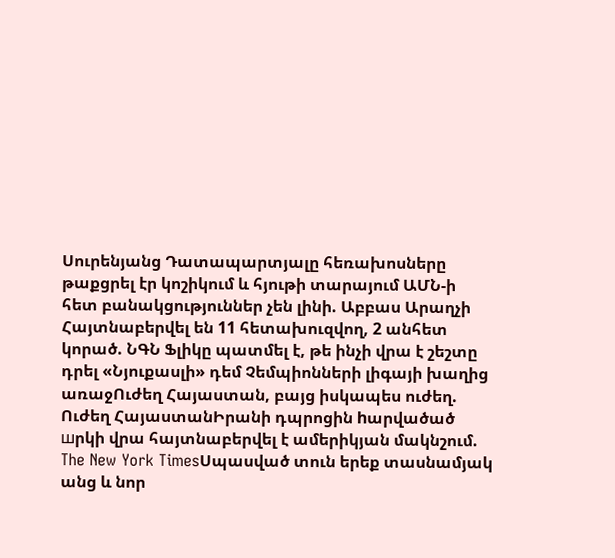Սուրենյանց Դատապարտյալը հեռախոսները թաքցրել էր կոշիկում և հյութի տարայում ԱՄՆ-ի հետ բանակցություններ չեն լինի. Աբբաս Արաղչի Հայտնաբերվել են 11 հետախուզվող, 2 անհետ կորած. ՆԳՆ Ֆլիկը պատմել է, թե ինչի վրա է շեշտը դրել «Նյուքասլի» դեմ Չեմպիոնների լիգայի խաղից առաջՈւժեղ Հայաստան, բայց իսկապես ուժեղ. Ուժեղ ՀայաստանԻրանի դպրոցին hարվածած шրկի վրա հայտնաբերվել է ամերիկյան մակնշում. The New York TimesՍպասված տուն երեք տասնամյակ անց և նոր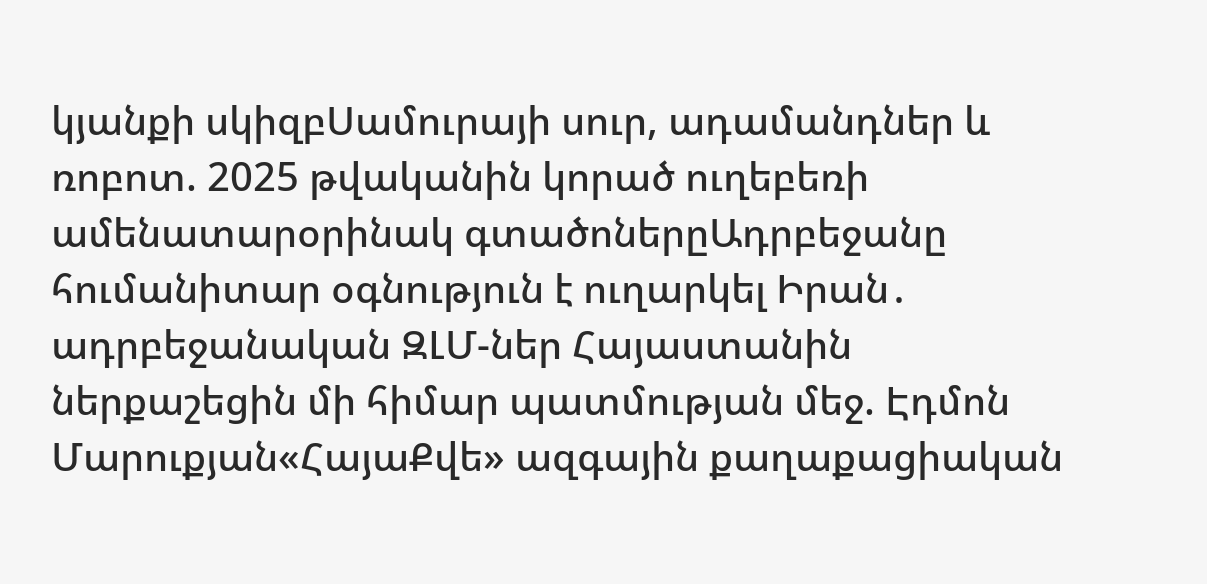կյանքի սկիզբՍամուրայի սուր, ադամանդներ և ռոբոտ. 2025 թվականին կորած ուղեբեռի ամենատարօրինակ գտածոներըԱդրբեջանը հումանիտար օգնություն է ուղարկել Իրան․ ադրբեջանական ԶԼՄ-ներ Հայաստանին ներքաշեցին մի հիմար պատմության մեջ. Էդմոն Մարուքյան«ՀայաՔվե» ազգային քաղաքացիական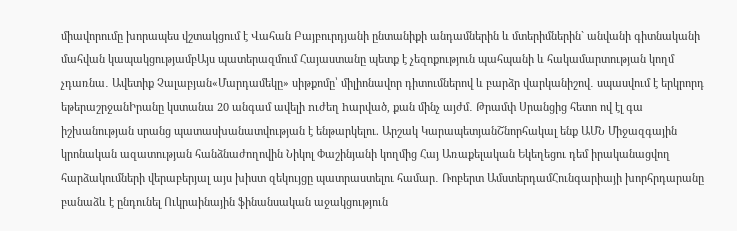միավորումը խորապես վշտակցում է Վահան Բայբուրդյանի ընտանիքի անդամներին և մտերիմներին` անվանի գիտնականի մահվան կապակցությամբԱյս պատերազմում Հայաստանը պետք է չեզոքություն պահպանի և հակամարտության կողմ չդառնա․ Ավետիք Չալաբյան«Մարդամեկը» սիթքոմը՝ միլիոնավոր դիտումներով և բարձր վարկանիշով․ սպասվում է երկրորդ եթերաշրջանԻրանը կստանա 20 անգամ ավելի nւժեղ hարված, քան մինչ այժմ․ Թրամփ Սրանցից հետո ով էլ գա իշխանության սրանց պատասխանատվության է ենթարկելու. Արշակ ԿարապետյանՇնորհակալ ենք ԱՄՆ Միջազգային կրոնական ազատության հանձնաժողովին Նիկոլ Փաշինյանի կողմից Հայ Առաքելական Եկեղեցու դեմ իրականացվող հարձակումների վերաբերյալ այս խիստ զեկույցը պատրաստելու համար․ Ռոբերտ ԱմստերդամՀունգարիայի խորհրդարանը բանաձև է ընդունել Ուկրաինային ֆինանսական աջակցություն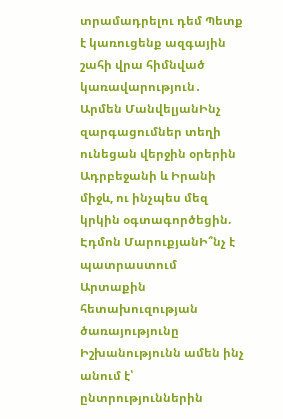տրամադրելու դեմ Պետք է կառուցենք ազգային շահի վրա հիմնված կառավարություն․ Արմեն ՄանվելյանԻնչ զարգացումներ տեղի ունեցան վերջին օրերին Ադրբեջանի և Իրանի միջև, ու ինչպես մեզ կրկին օգտագործեցին. Էդմոն ՄարուքյանԻ՞նչ է պատրաստում Արտաքին հետախուզության ծառայությունը Իշխանությունն ամեն ինչ անում է՝ ընտրություններին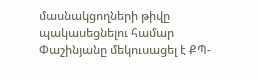մասնակցողների թիվը պակասեցնելու համար Փաշինյանը մեկուսացել է ՔՊ-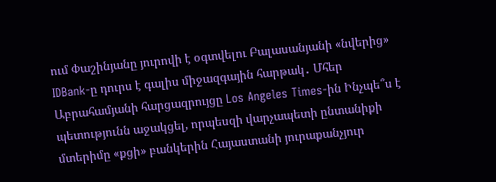ում Փաշինյանը յուրովի է օգտվելու Բալասանյանի «նվերից» IDBank-ը դուրս է գալիս միջազգային հարթակ․ Մհեր Աբրահամյանի հարցազրույցը Los Angeles Times-ին Ինչպե՞ս է պետությունն աջակցել, որպեսզի վարչապետի ընտանիքի մտերիմը «քցի» բանկերին Հայաստանի յուրաքանչյուր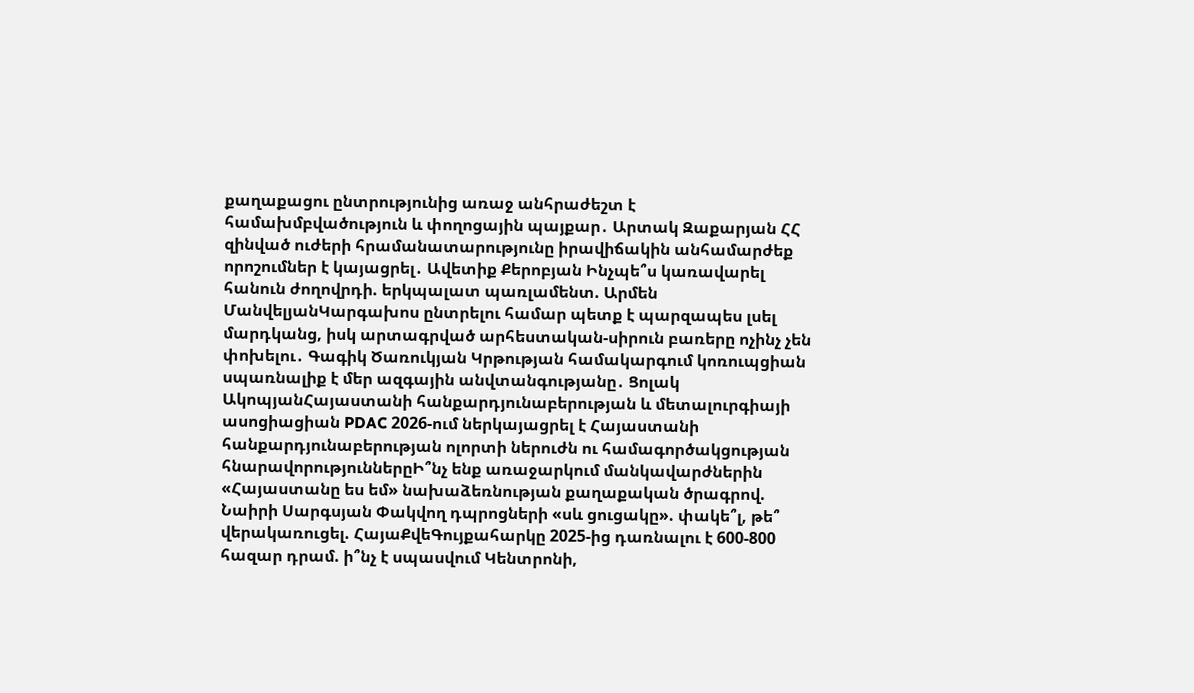քաղաքացու ընտրությունից առաջ անհրաժեշտ է համախմբվածություն և փողոցային պայքար․ Արտակ Զաքարյան ՀՀ զինված ուժերի հրամանատարությունը իրավիճակին անհամարժեք որոշումներ է կայացրել․ Ավետիք Քերոբյան Ինչպե՞ս կառավարել հանուն ժողովրդի. երկպալատ պառլամենտ. Արմեն ՄանվելյանԿարգախոս ընտրելու համար պետք է պարզապես լսել մարդկանց, իսկ արտագրված արհեստական-սիրուն բառերը ոչինչ չեն փոխելու․ Գագիկ Ծառուկյան Կրթության համակարգում կոռուպցիան սպառնալիք է մեր ազգային անվտանգությանը․ Ցոլակ ԱկոպյանՀայաստանի հանքարդյունաբերության և մետալուրգիայի ասոցիացիան PDAC 2026-ում ներկայացրել է Հայաստանի հանքարդյունաբերության ոլորտի ներուժն ու համագործակցության հնարավորություններըԻ՞նչ ենք առաջարկում մանկավարժներին «Հայաստանը ես եմ» նախաձեռնության քաղաքական ծրագրով. Նաիրի Սարգսյան Փակվող դպրոցների «սև ցուցակը». փակե՞լ, թե՞ վերակառուցել. ՀայաՔվեԳույքահարկը 2025-ից դառնալու է 600-800 հազար դրամ. ի՞նչ է սպասվում Կենտրոնի,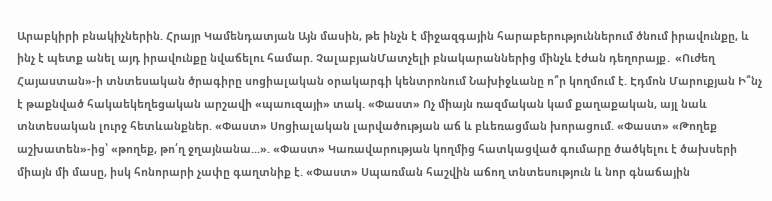Արաբկիրի բնակիչներին. Հրայր Կամենդատյան Այն մասին, թե ինչն է միջազգային հարաբերություններում ծնում իրավունքը, և ինչ է պետք անել այդ իրավունքը նվաճելու համար. ՉալաբյանՄատչելի բնակարաններից մինչև էժան դեղորայք․ «Ուժեղ Հայաստան»-ի տնտեսական ծրագիրը սոցիալական օրակարգի կենտրոնում Նախիջևանը ո՞ր կողմում է. Էդմոն Մարուքյան Ի՞նչ է թաքնված հակաեկեղեցական արշավի «պաուզայի» տակ. «Փաստ» Ոչ միայն ռազմական կամ քաղաքական, այլ նաև տնտեսական լուրջ հետևանքներ. «Փաստ» Սոցիալական լարվածության աճ և բևեռացման խորացում. «Փաստ» «Թողեք աշխատեն»-ից՝ «թողեք, թո՛ղ ջղայնանա...». «Փաստ» Կառավարության կողմից հատկացված գումարը ծածկելու է ծախսերի միայն մի մասը, իսկ հոնորարի չափը գաղտնիք է. «Փաստ» Սպառման հաշվին աճող տնտեսություն և նոր գնաճային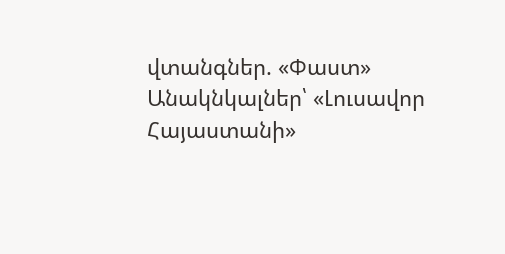վտանգներ. «Փաստ» Անակնկալներ՝ «Լուսավոր Հայաստանի»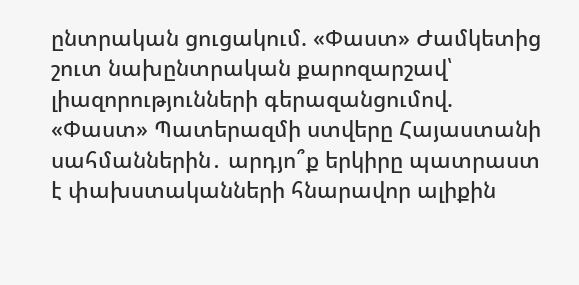ընտրական ցուցակում. «Փաստ» Ժամկետից շուտ նախընտրական քարոզարշավ՝ լիազորությունների գերազանցումով. «Փաստ» Պատերազմի ստվերը Հայաստանի սահմաններին․ արդյո՞ք երկիրը պատրաստ է փախստականների հնարավոր ալիքին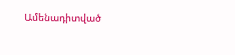Ամենադիտված